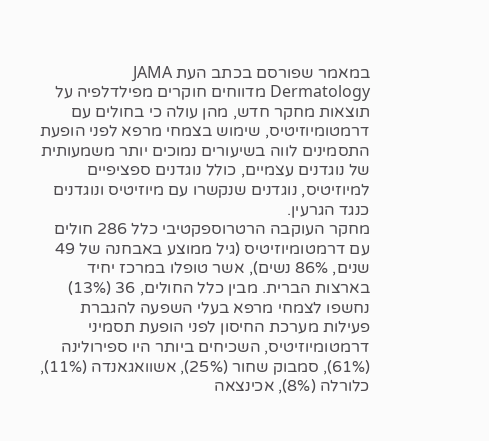במאמר שפורסם בכתב העת JAMA Dermatology מדווחים חוקרים מפילדלפיה על תוצאות מחקר חדש, מהן עולה כי בחולים עם דרמטומיוזיטיס, שימוש בצמחי מרפא לפני הופעת התסמינים לווה בשיעורים נמוכים יותר משמעותית של נוגדנים עצמיים, כולל נוגדנים ספציפיים למיוזיטיס, נוגדנים שנקשרו עם מיוזיטיס ונוגדנים כנגד הגרעין.
מחקר העוקבה הרטרוספקטיבי כלל 286 חולים עם דרמטומיוזיטיס (גיל ממוצע באבחנה של 49 שנים, 86% נשים), אשר טופלו במרכז יחיד בארצות הברית. מבין כלל החולים, 36 (13%) נחשפו לצמחי מרפא בעלי השפעה להגברת פעילות מערכת החיסון לפני הופעת תסמיני דרמטומיוזיטיס, השכיחים ביותר היו ספירולינה (61%), סמבוק שחור (25%), אשוואגאנדה (11%), כלורלה (8%), אכינצאה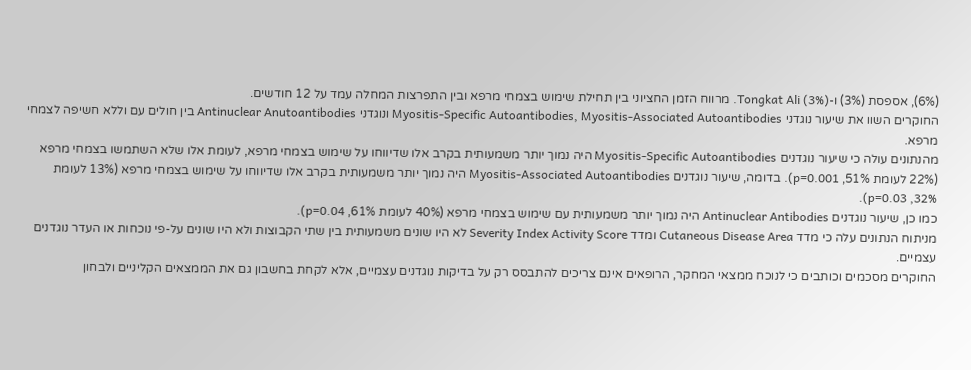(6%), אספסת (3%) ו-Tongkat Ali (3%). מרווח הזמן החציוני בין תחילת שימוש בצמחי מרפא ובין התפרצות המחלה עמד על 12 חודשים.
החוקרים השוו את שיעור נוגדני Myositis-Specific Autoantibodies, Myositis-Associated Autoantibodies ונוגדני Antinuclear Anutoantibodies בין חולים עם וללא חשיפה לצמחי מרפא.
מהנתונים עולה כי שיעור נוגדנים Myositis-Specific Autoantibodies היה נמוך יותר משמעותית בקרב אלו שדיווחו על שימוש בצמחי מרפא, לעומת אלו שלא השתמשו בצמחי מרפא (22% לעומת 51%, p=0.001). בדומה, שיעור נוגדנים Myositis-Associated Autoantibodies היה נמוך יותר משמעותית בקרב אלו שדיווחו על שימוש בצמחי מרפא (13% לעומת 32%, p=0.03).
כמו כן, שיעור נוגדנים Antinuclear Antibodies היה נמוך יותר משמעותית עם שימוש בצמחי מרפא (40% לעומת 61%, p=0.04).
מניתוח הנתונים עלה כי מדד Cutaneous Disease Area ומדד Severity Index Activity Score לא היו שונים משמעותית בין שתי הקבוצות ולא היו שונים על-פי נוכחות או העדר נוגדנים עצמיים.
החוקרים מסכמים וכותבים כי לנוכח ממצאי המחקר, הרופאים אינם צריכים להתבסס רק על בדיקות נוגדנים עצמיים, אלא לקחת בחשבון גם את הממצאים הקליניים ולבחון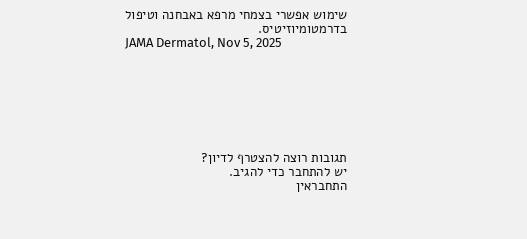שימוש אפשרי בצמחי מרפא באבחנה וטיפול בדרמטומיוזיטיס.
JAMA Dermatol, Nov 5, 2025







תגובות רוצה להצטרף לדיון?
יש להתחבר כדי להגיב.
התחבראין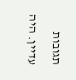תגובות עדיין. היה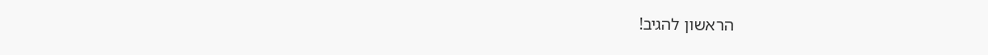הראשון להגיב!